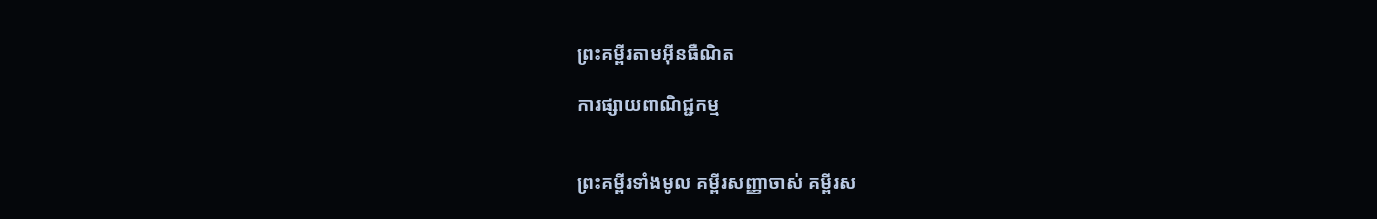ព្រះគម្ពីរតាមអ៊ីនធឺណិត

ការផ្សាយពាណិជ្ជកម្ម


ព្រះគម្ពីរទាំងមូល គម្ពីរសញ្ញាចាស់ គម្ពីរស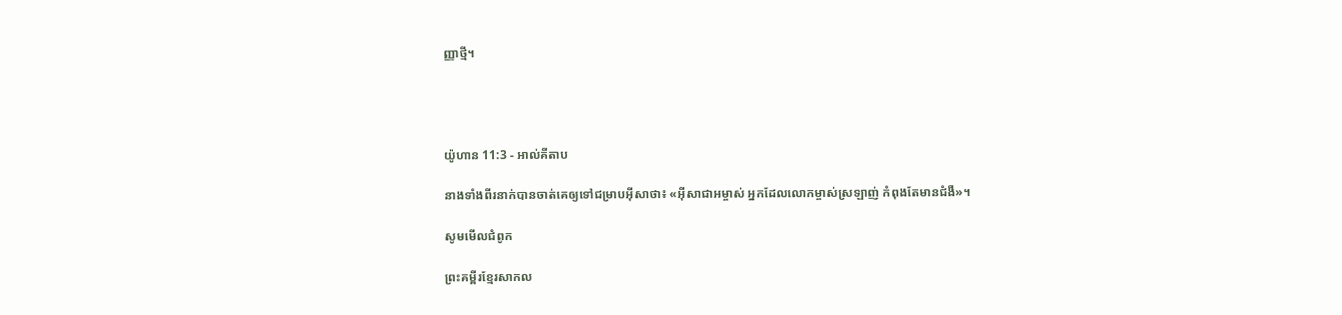ញ្ញាថ្មី។




យ៉ូហាន 11:3 - អាល់គីតាប

នាងទាំងពីរនាក់បានចាត់គេឲ្យទៅជម្រាបអ៊ីសាថា៖ «អ៊ីសា‌ជាអម្ចាស់ អ្នកដែលលោកម្ចាស់ស្រឡាញ់ កំពុងតែមានជំងឺ»។

សូមមើលជំពូក

ព្រះគម្ពីរខ្មែរសាកល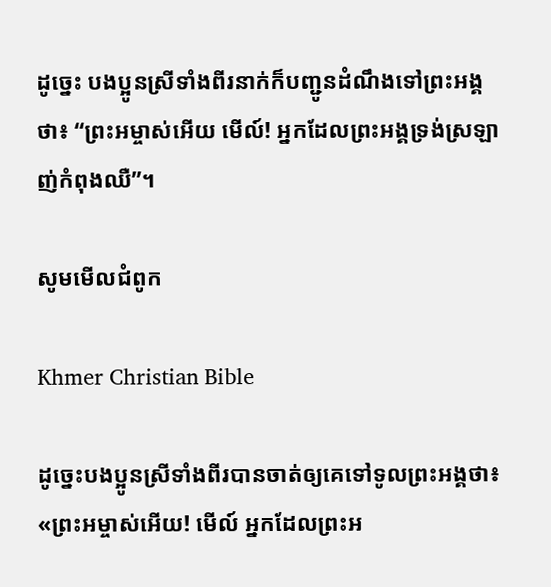ដូច្នេះ បងប្អូនស្រីទាំងពីរនាក់ក៏បញ្ជូនដំណឹងទៅព្រះអង្គថា៖ “ព្រះអម្ចាស់អើយ មើល៍! អ្នកដែលព្រះអង្គទ្រង់ស្រឡាញ់កំពុងឈឺ”។

សូមមើលជំពូក

Khmer Christian Bible

ដូច្នេះបងប្អូនស្រីទាំងពីរបានចាត់ឲ្យគេទៅទូលព្រះអង្គថា៖ «ព្រះអម្ចាស់អើយ! មើល៍ អ្នកដែលព្រះអ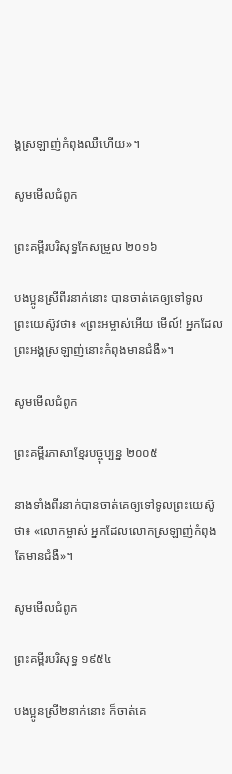ង្គស្រឡាញ់កំពុងឈឺហើយ»។

សូមមើលជំពូក

ព្រះគម្ពីរបរិសុទ្ធកែសម្រួល ២០១៦

បង‌ប្អូនស្រីពីរនាក់នោះ បានចាត់គេឲ្យទៅទូលព្រះ‌យេស៊ូវថា៖ «ព្រះ‌អម្ចាស់អើយ មើល៍! អ្នកដែលព្រះ‌អង្គស្រឡាញ់នោះកំពុងមានជំងឺ»។

សូមមើលជំពូក

ព្រះគម្ពីរភាសាខ្មែរបច្ចុប្បន្ន ២០០៥

នាងទាំងពីរនាក់បានចាត់គេឲ្យទៅទូលព្រះ‌យេស៊ូថា៖ «លោកម្ចាស់ អ្នកដែលលោកស្រឡាញ់កំពុងតែមានជំងឺ»។

សូមមើលជំពូក

ព្រះគម្ពីរបរិសុទ្ធ ១៩៥៤

បងប្អូនស្រី២នាក់នោះ ក៏ចាត់គេ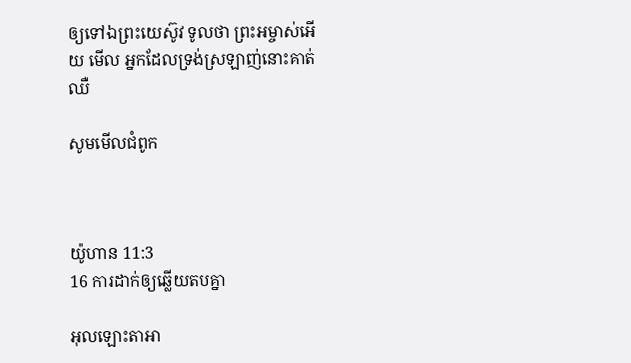ឲ្យទៅឯព្រះ‌យេស៊ូវ ទូលថា ព្រះ‌អម្ចាស់អើយ មើល អ្នកដែលទ្រង់ស្រឡាញ់នោះគាត់ឈឺ

សូមមើលជំពូក



យ៉ូហាន 11:3
16 ការដាក់ឲ្យឆ្លើយតបគ្នា

អុលឡោះ‌តាអា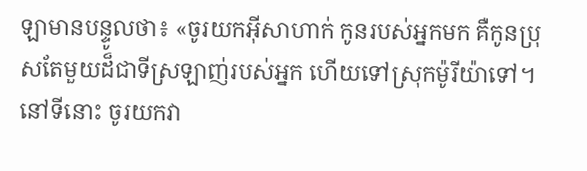ឡាមានបន្ទូលថា៖ «ចូរយកអ៊ីសា‌ហាក់ កូនរបស់អ្នកមក គឺកូនប្រុសតែមួយដ៏ជាទីស្រឡាញ់របស់អ្នក ហើយទៅស្រុកម៉ូរី‌យ៉ាទៅ។ នៅទីនោះ ចូរយកវា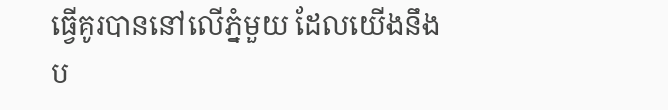ធ្វើគូរបាននៅលើភ្នំមួយ ដែលយើងនឹងប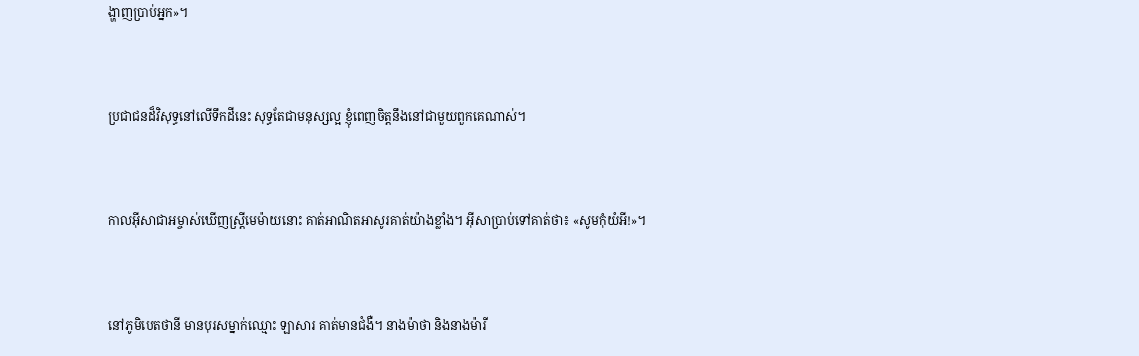ង្ហាញប្រាប់អ្នក»។


ប្រជា‌ជនដ៏‌វិសុទ្ធនៅលើទឹកដីនេះ សុទ្ធតែជាមនុស្សល្អ ខ្ញុំពេញចិត្តនឹងនៅជាមួយពួកគេណាស់។


កាលអ៊ីសា‌ជាអម្ចាស់ឃើញស្ដ្រីមេ‌ម៉ាយនោះ គាត់អាណិតអាសូរគាត់យ៉ាងខ្លាំង។ អ៊ីសាប្រាប់ទៅគាត់ថា៖ «សូមកុំយំអី!»។


នៅភូមិបេត‌ថានី មានបុរសម្នាក់ឈ្មោះ ឡាសារ គាត់មានជំងឺ។ នាងម៉ាថា និងនាងម៉ារី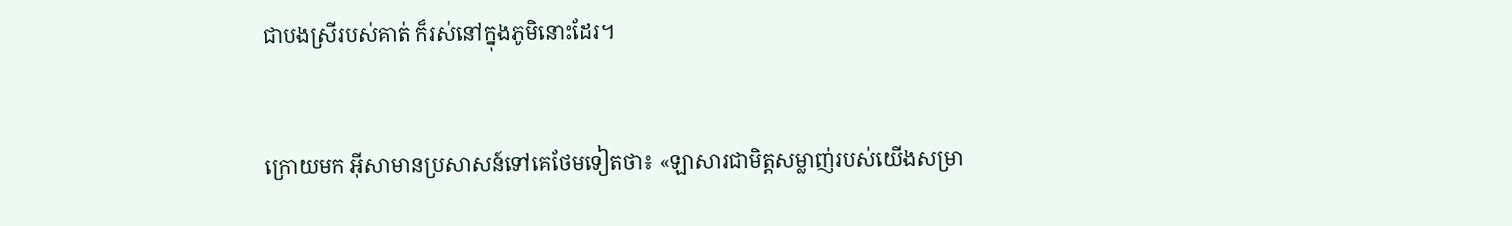ជាបងស្រីរបស់គាត់ ក៏រស់នៅក្នុងភូមិនោះដែរ។


ក្រោយមក អ៊ីសាមានប្រសាសន៍ទៅគេថែមទៀតថា៖ «ឡាសារជាមិត្ដសម្លាញ់របស់យើងសម្រា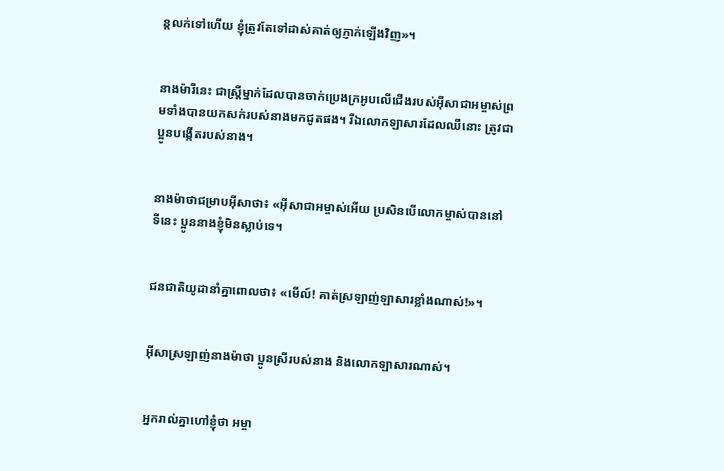ន្តលក់ទៅហើយ ខ្ញុំត្រូវតែទៅដាស់គាត់ឲ្យភ្ញាក់ឡើងវិញ»។


នាងម៉ារីនេះ ជាស្ដ្រីម្នាក់ដែលបានចាក់ប្រេងក្រអូបលើជើងរបស់អ៊ីសា‌ជាអម្ចាស់ព្រមទាំងបានយកសក់របស់នាងមកជូតផង។ រីឯលោកឡាសារដែលឈឺនោះ ត្រូវជាប្អូនបង្កើតរបស់នាង។


នាងម៉ាថាជម្រាបអ៊ីសាថា៖ «អ៊ីសា‌ជាអម្ចាស់អើយ ប្រសិនបើលោកម្ចាស់បាននៅទីនេះ ប្អូននាងខ្ញុំមិនស្លាប់ទេ។


ជន‌ជាតិយូដានាំគ្នាពោលថា៖ «មើល៍! គាត់ស្រឡាញ់ឡាសារខ្លាំងណាស់!»។


អ៊ីសាស្រឡាញ់នាងម៉ាថា ប្អូនស្រីរបស់នាង និងលោកឡាសារណាស់។


អ្នករាល់គ្នាហៅខ្ញុំថា អម្ចា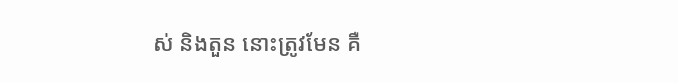ស់ និងតួន នោះត្រូវមែន គឺ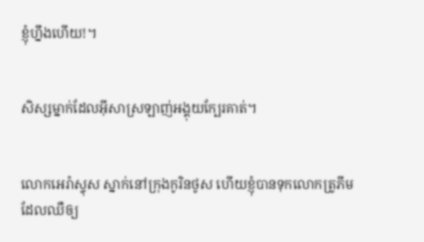ខ្ញុំហ្នឹងហើយ!។


សិស្សម្នាក់ដែលអ៊ីសាស្រឡាញ់អង្គុយក្បែរគាត់។


លោកអេរ៉ាស្ទុស ស្នាក់នៅក្រុងកូរិន‌ថូស ហើយខ្ញុំបានទុកលោកត្រូភីម ដែលឈឺឲ្យ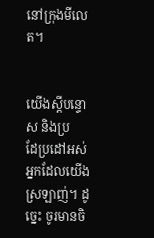នៅក្រុងមីលេត។


យើងស្ដីបន្ទោស និងប្រដែ‌ប្រដៅអស់អ្នកដែលយើងស្រឡាញ់។ ដូច្នេះ ចូរមានចិ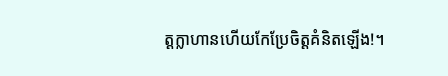ត្ដក្លាហានហើយកែប្រែចិត្ដគំនិតឡើង!។